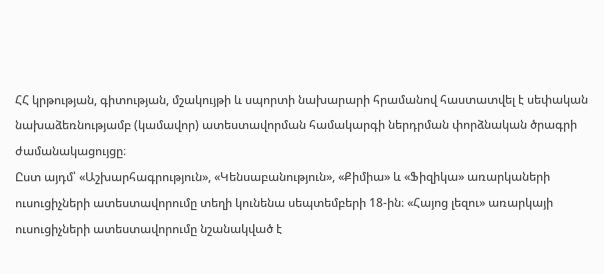ՀՀ կրթության, գիտության, մշակույթի և սպորտի նախարարի հրամանով հաստատվել է սեփական նախաձեռնությամբ (կամավոր) ատեստավորման համակարգի ներդրման փորձնական ծրագրի ժամանակացույցը։
Ըստ այդմ՝ «Աշխարհագրություն», «Կենսաբանություն», «Քիմիա» և «Ֆիզիկա» առարկաների ուսուցիչների ատեստավորումը տեղի կունենա սեպտեմբերի 18-ին։ «Հայոց լեզու» առարկայի ուսուցիչների ատեստավորումը նշանակված է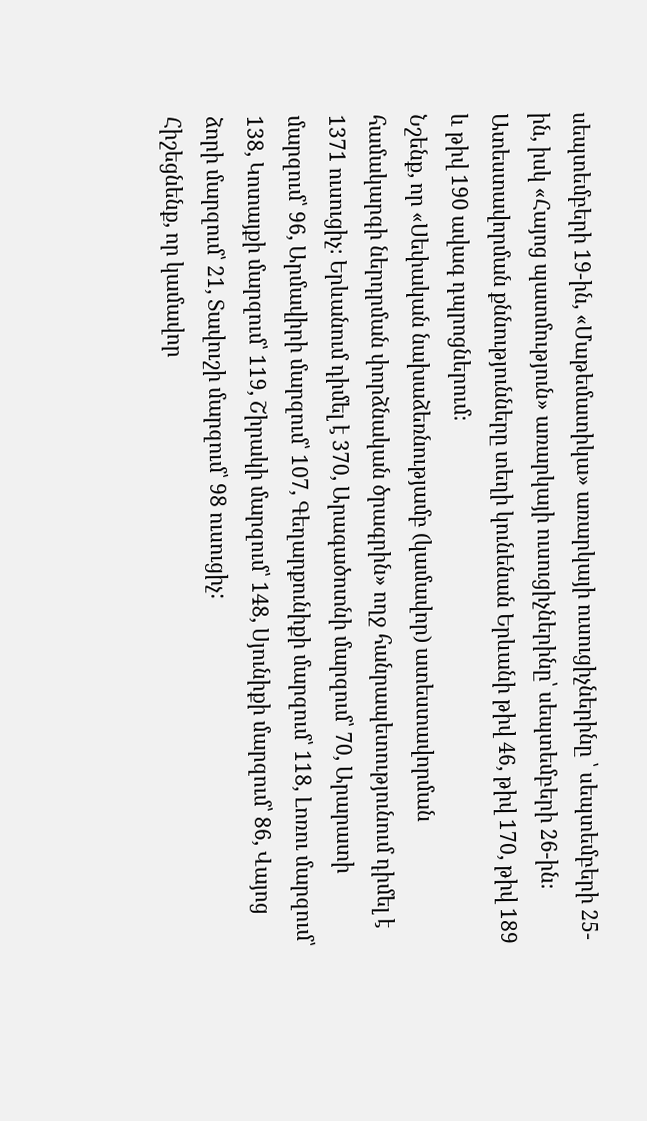սեպտեմբերի 19-ին, «Մաթեմատիկա» առարկայի ուսուցիչներինը ՝ սեպտեմբերի 25-ին, իսկ «Հայոց պատմություն» առարկայի ուսուցիչներինը՝ սեպտեմբերի 26-ին։ Ատեստավորման քննությունները տեղի կունենան Երևանի թիվ 46, թիվ 170, թիվ 189 և թիվ 190 ավագ դպրոցներում։
Նշենք, որ «Սեփական նախաձեռնությամբ (կամավոր) ատեստավորման համակարգի ներդրման փորձնական ծրագրին» ողջ հանրապետությունում դիմել է 1371 ուսուցիչ։ Երևանում դիմել է 370, Արագածոտնի մարզում՝ 70, Արարատի մարզում՝ 96, Արմավիրի մարզում՝ 107, Գեղարքունիքի մարզում՝ 118, Լոռու մարզում՝ 138, Կոտայքի մարզում՝ 119, Շիրակի մարզում՝ 148, Սյունիքի մարզում՝ 86, Վայոց ձորի մարզում՝ 21, Տավուշի մարզում՝ 98 ուսուցիչ:
Հիշեցնենք, որ կամավոր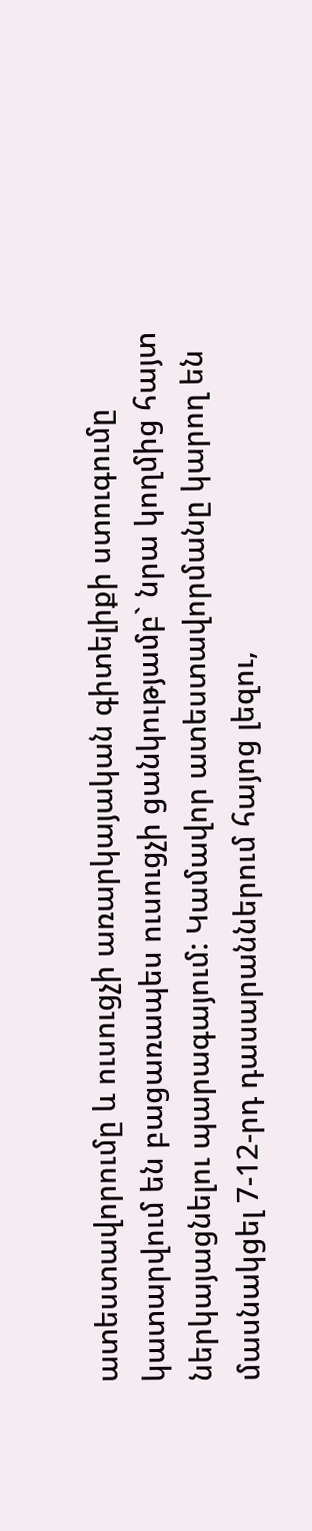ատեստավորումը և ուսուցչի առարկայական գիտելիքի ստուգումը կատարվում են բացառապես ուսուցչի ցանկությամբ` նրա կողմից հայտ ներկայացնելու պարագայում: Կամավոր ատեստավորմանը կարող են մասնակցել 7-12-րդ դասարաններում հայոց լեզու,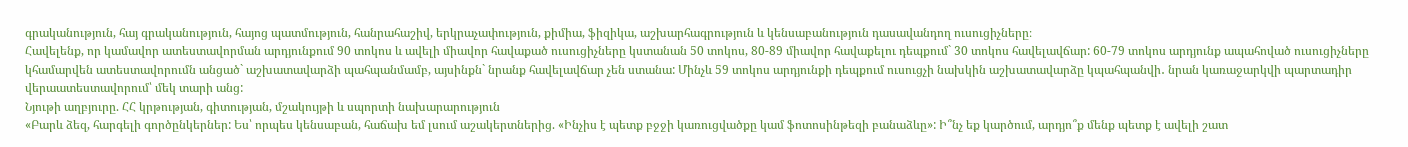գրականություն, հայ գրականություն, հայոց պատմություն, հանրահաշիվ, երկրաչափություն, քիմիա, ֆիզիկա, աշխարհագրություն և կենսաբանություն դասավանդող ուսուցիչները։
Հավելենք, որ կամավոր ատեստավորման արդյունքում 90 տոկոս և ավելի միավոր հավաքած ուսուցիչները կստանան 50 տոկոս, 80-89 միավոր հավաքելու դեպքում` 30 տոկոս հավելավճար: 60-79 տոկոս արդյունք ապահոված ուսուցիչները կհամարվեն ատեստավորումն անցած` աշխատավարձի պահպանմամբ, այսինքն` նրանք հավելավճար չեն ստանա: Մինչև 59 տոկոս արդյունքի դեպքում ուսուցչի նախկին աշխատավարձը կպահպանվի․ նրան կառաջարկվի պարտադիր վերաատեստավորում՝ մեկ տարի անց:
Նյութի աղբյուրը. ՀՀ կրթության, գիտության, մշակույթի և սպորտի նախարարություն
«Բարև ձեզ, հարգելի գործընկերներ: Ես՝ որպես կենսաբան, հաճախ եմ լսում աշակերտներից. «Ինչիս է պետք բջջի կառուցվածքը կամ ֆոտոսինթեզի բանաձևը»: Ի՞նչ եք կարծում, արդյո՞ք մենք պետք է ավելի շատ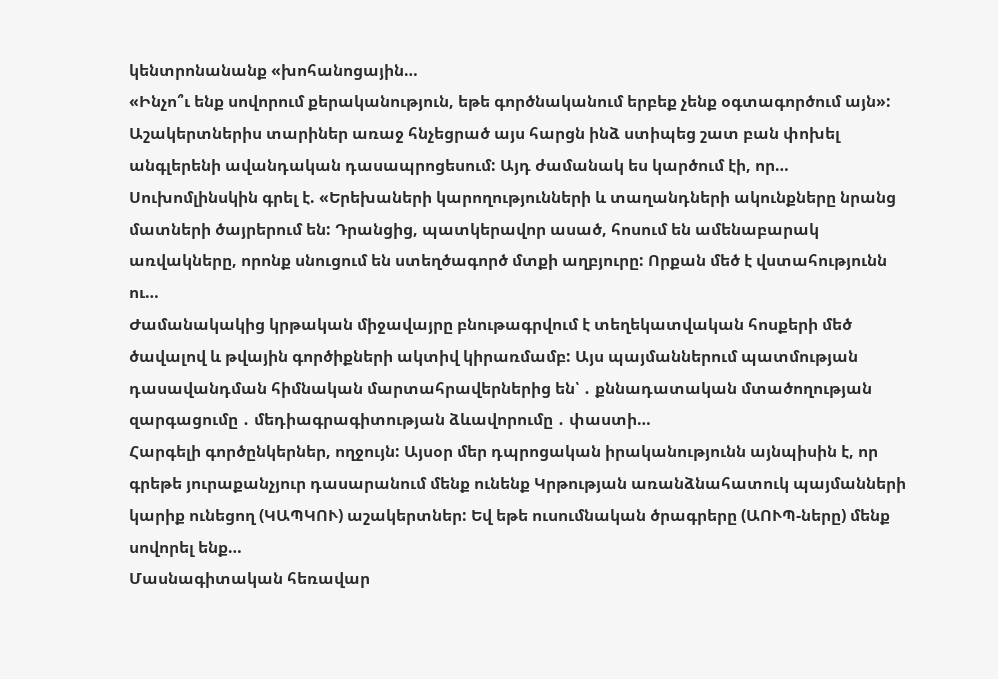կենտրոնանանք «խոհանոցային…
«Ինչո՞ւ ենք սովորում քերականություն, եթե գործնականում երբեք չենք օգտագործում այն»: Աշակերտներիս տարիներ առաջ հնչեցրած այս հարցն ինձ ստիպեց շատ բան փոխել անգլերենի ավանդական դասապրոցեսում: Այդ ժամանակ ես կարծում էի, որ…
Սուխոմլինսկին գրել է. «Երեխաների կարողությունների և տաղանդների ակունքները նրանց մատների ծայրերում են: Դրանցից, պատկերավոր ասած, հոսում են ամենաբարակ առվակները, որոնք սնուցում են ստեղծագործ մտքի աղբյուրը: Որքան մեծ է վստահությունն ու…
Ժամանակակից կրթական միջավայրը բնութագրվում է տեղեկատվական հոսքերի մեծ ծավալով և թվային գործիքների ակտիվ կիրառմամբ: Այս պայմաններում պատմության դասավանդման հիմնական մարտահրավերներից են՝ ․ քննադատական մտածողության զարգացումը ․ մեդիագրագիտության ձևավորումը ․ փաստի…
Հարգելի գործընկերներ, ողջույն: Այսօր մեր դպրոցական իրականությունն այնպիսին է, որ գրեթե յուրաքանչյուր դասարանում մենք ունենք Կրթության առանձնահատուկ պայմանների կարիք ունեցող (ԿԱՊԿՈՒ) աշակերտներ: Եվ եթե ուսումնական ծրագրերը (ԱՈՒՊ-ները) մենք սովորել ենք…
Մասնագիտական հեռավար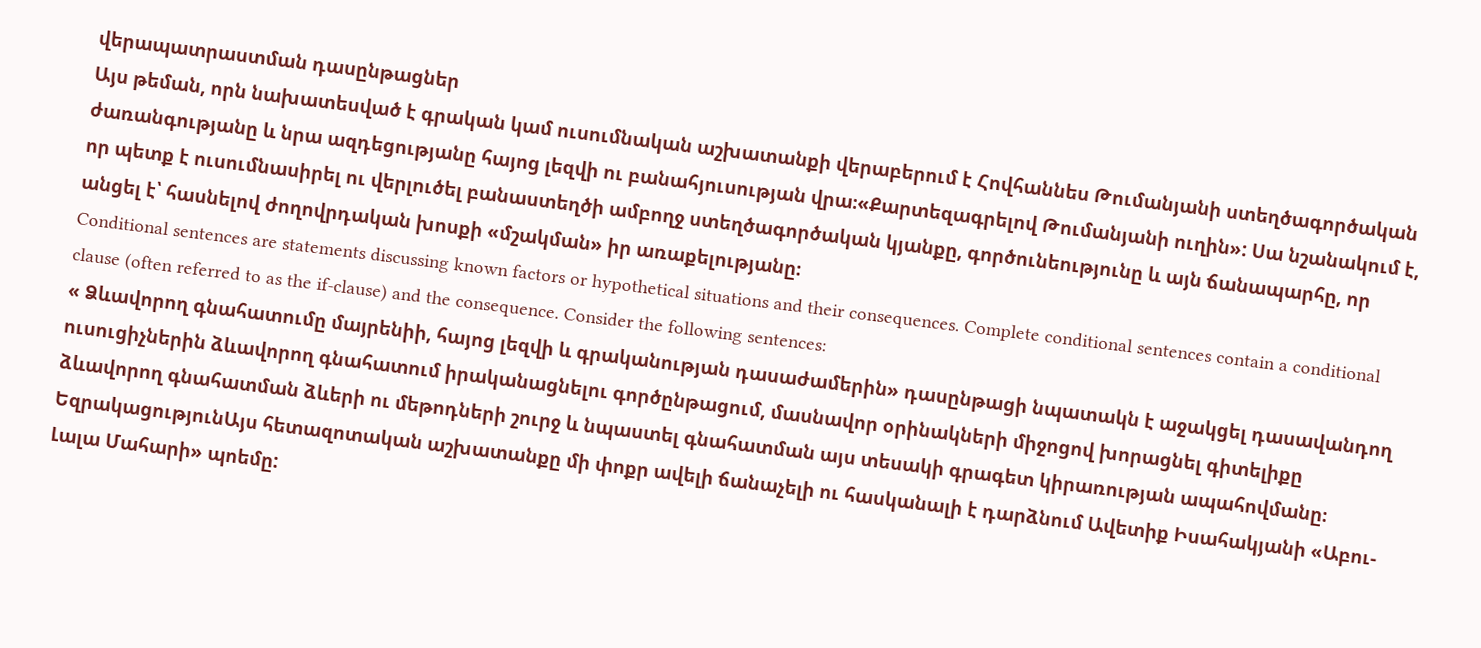վերապատրաստման դասընթացներ
Այս թեման, որն նախատեսված է գրական կամ ուսումնական աշխատանքի վերաբերում է Հովհաննես Թումանյանի ստեղծագործական ժառանգությանը և նրա ազդեցությանը հայոց լեզվի ու բանահյուսության վրա։«Քարտեզագրելով Թումանյանի ուղին»: Սա նշանակում է, որ պետք է ուսումնասիրել ու վերլուծել բանաստեղծի ամբողջ ստեղծագործական կյանքը, գործունեությունը և այն ճանապարհը, որ անցել է՝ հասնելով ժողովրդական խոսքի «մշակման» իր առաքելությանը։
Conditional sentences are statements discussing known factors or hypothetical situations and their consequences. Complete conditional sentences contain a conditional clause (often referred to as the if-clause) and the consequence. Consider the following sentences:
« Ձևավորող գնահատումը մայրենիի, հայոց լեզվի և գրականության դասաժամերին» դասընթացի նպատակն է աջակցել դասավանդող ուսուցիչներին ձևավորող գնահատում իրականացնելու գործընթացում, մասնավոր օրինակների միջոցով խորացնել գիտելիքը ձևավորող գնահատման ձևերի ու մեթոդների շուրջ և նպաստել գնահատման այս տեսակի գրագետ կիրառության ապահովմանը։
ԵզրակացությունԱյս հետազոտական աշխատանքը մի փոքր ավելի ճանաչելի ու հասկանալի է դարձնում Ավետիք Իսահակյանի «Աբու-Լալա Մահարի» պոեմը: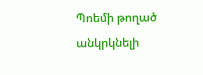Պոեմի թողած անկրկնելի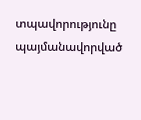տպավորությունը պայմանավորված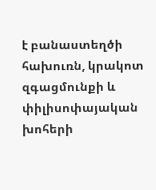է բանաստեղծի հախուռն, կրակոտ զգացմունքի և փիլիսոփայական խոհերի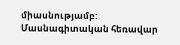միասնությամբ:
Մասնագիտական հեռավար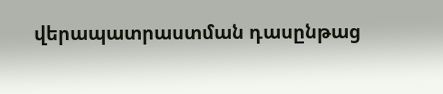վերապատրաստման դասընթաց